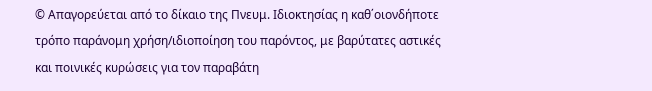© Απαγορεύεται από το δίκαιο της Πνευμ. Ιδιοκτησίας η καθ΄οιονδήποτε τρόπο παράνομη χρήση/ιδιοποίηση του παρόντος, με βαρύτατες αστικές και ποινικές κυρώσεις για τον παραβάτη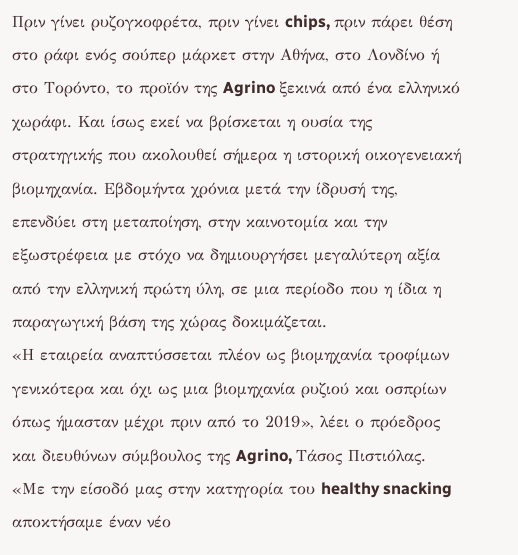Πριν γίνει ρυζογκοφρέτα, πριν γίνει chips, πριν πάρει θέση στο ράφι ενός σούπερ μάρκετ στην Αθήνα, στο Λονδίνο ή στο Τορόντο, το προϊόν της Agrino ξεκινά από ένα ελληνικό χωράφι. Και ίσως εκεί να βρίσκεται η ουσία της στρατηγικής που ακολουθεί σήμερα η ιστορική οικογενειακή βιομηχανία. Εβδομήντα χρόνια μετά την ίδρυσή της, επενδύει στη μεταποίηση, στην καινοτομία και την εξωστρέφεια με στόχο να δημιουργήσει μεγαλύτερη αξία από την ελληνική πρώτη ύλη, σε μια περίοδο που η ίδια η παραγωγική βάση της χώρας δοκιμάζεται.
«Η εταιρεία αναπτύσσεται πλέον ως βιομηχανία τροφίμων γενικότερα και όχι ως μια βιομηχανία ρυζιού και οσπρίων όπως ήμασταν μέχρι πριν από το 2019», λέει ο πρόεδρος και διευθύνων σύμβουλος της Agrino, Τάσος Πιστιόλας. «Με την είσοδό μας στην κατηγορία του healthy snacking αποκτήσαμε έναν νέο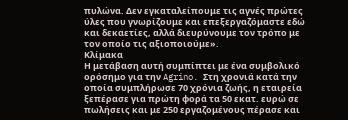πυλώνα. Δεν εγκαταλείπουμε τις αγνές πρώτες ύλες που γνωρίζουμε και επεξεργαζόμαστε εδώ και δεκαετίες, αλλά διευρύνουμε τον τρόπο με τον οποίο τις αξιοποιούμε».
Κλίμακα
Η μετάβαση αυτή συμπίπτει με ένα συμβολικό ορόσημο για την Agrino. Στη χρονιά κατά την οποία συμπλήρωσε 70 χρόνια ζωής, η εταιρεία ξεπέρασε για πρώτη φορά τα 50 εκατ. ευρώ σε πωλήσεις και με 250 εργαζομένους πέρασε και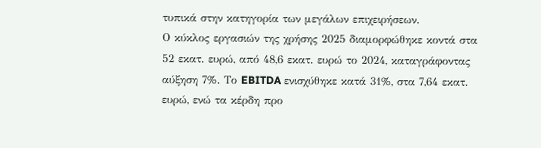τυπικά στην κατηγορία των μεγάλων επιχειρήσεων.
Ο κύκλος εργασιών της χρήσης 2025 διαμορφώθηκε κοντά στα 52 εκατ. ευρώ, από 48,6 εκατ. ευρώ το 2024, καταγράφοντας αύξηση 7%. Το EBITDA ενισχύθηκε κατά 31%, στα 7,64 εκατ. ευρώ, ενώ τα κέρδη προ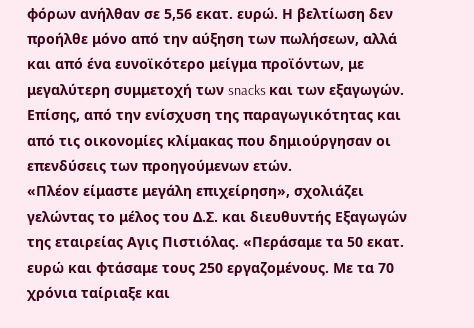φόρων ανήλθαν σε 5,56 εκατ. ευρώ. Η βελτίωση δεν προήλθε μόνο από την αύξηση των πωλήσεων, αλλά και από ένα ευνοϊκότερο μείγμα προϊόντων, με μεγαλύτερη συμμετοχή των snacks και των εξαγωγών. Επίσης, από την ενίσχυση της παραγωγικότητας και από τις οικονομίες κλίμακας που δημιούργησαν οι επενδύσεις των προηγούμενων ετών.
«Πλέον είμαστε μεγάλη επιχείρηση», σχολιάζει γελώντας το μέλος του Δ.Σ. και διευθυντής Εξαγωγών της εταιρείας Αγις Πιστιόλας. «Περάσαμε τα 50 εκατ. ευρώ και φτάσαμε τους 250 εργαζομένους. Με τα 70 χρόνια ταίριαξε και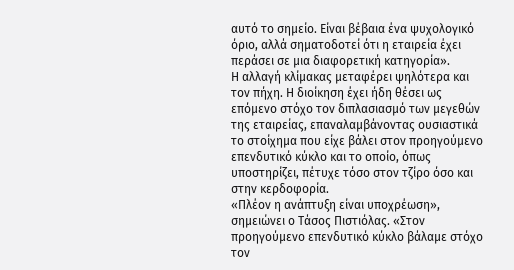αυτό το σημείο. Είναι βέβαια ένα ψυχολογικό όριο, αλλά σηματοδοτεί ότι η εταιρεία έχει περάσει σε μια διαφορετική κατηγορία».
Η αλλαγή κλίμακας μεταφέρει ψηλότερα και τον πήχη. Η διοίκηση έχει ήδη θέσει ως επόμενο στόχο τον διπλασιασμό των μεγεθών της εταιρείας, επαναλαμβάνοντας ουσιαστικά το στοίχημα που είχε βάλει στον προηγούμενο επενδυτικό κύκλο και το οποίο, όπως υποστηρίζει, πέτυχε τόσο στον τζίρο όσο και στην κερδοφορία.
«Πλέον η ανάπτυξη είναι υποχρέωση», σημειώνει ο Τάσος Πιστιόλας. «Στον προηγούμενο επενδυτικό κύκλο βάλαμε στόχο τον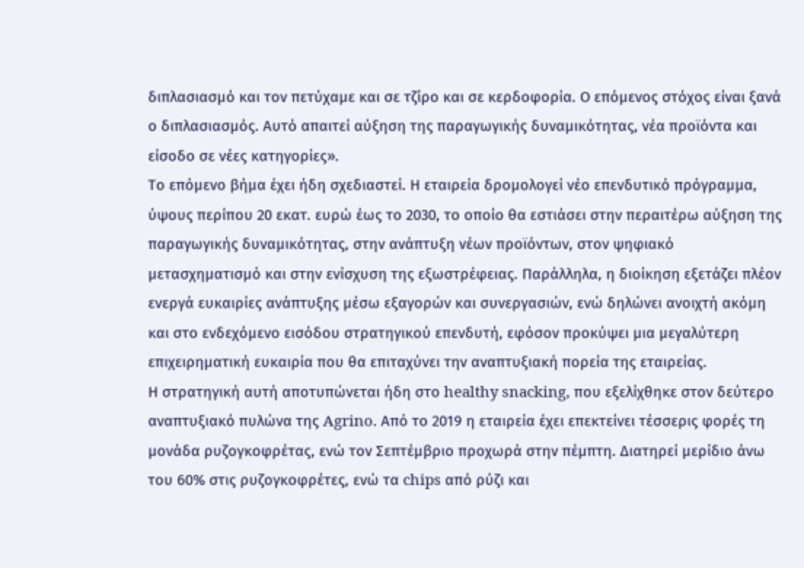διπλασιασμό και τον πετύχαμε και σε τζίρο και σε κερδοφορία. Ο επόμενος στόχος είναι ξανά ο διπλασιασμός. Αυτό απαιτεί αύξηση της παραγωγικής δυναμικότητας, νέα προϊόντα και είσοδο σε νέες κατηγορίες».
Το επόμενο βήμα έχει ήδη σχεδιαστεί. Η εταιρεία δρομολογεί νέο επενδυτικό πρόγραμμα, ύψους περίπου 20 εκατ. ευρώ έως το 2030, το οποίο θα εστιάσει στην περαιτέρω αύξηση της παραγωγικής δυναμικότητας, στην ανάπτυξη νέων προϊόντων, στον ψηφιακό μετασχηματισμό και στην ενίσχυση της εξωστρέφειας. Παράλληλα, η διοίκηση εξετάζει πλέον ενεργά ευκαιρίες ανάπτυξης μέσω εξαγορών και συνεργασιών, ενώ δηλώνει ανοιχτή ακόμη και στο ενδεχόμενο εισόδου στρατηγικού επενδυτή, εφόσον προκύψει μια μεγαλύτερη επιχειρηματική ευκαιρία που θα επιταχύνει την αναπτυξιακή πορεία της εταιρείας.
Η στρατηγική αυτή αποτυπώνεται ήδη στο healthy snacking, που εξελίχθηκε στον δεύτερο αναπτυξιακό πυλώνα της Agrino. Από το 2019 η εταιρεία έχει επεκτείνει τέσσερις φορές τη μονάδα ρυζογκοφρέτας, ενώ τον Σεπτέμβριο προχωρά στην πέμπτη. Διατηρεί μερίδιο άνω του 60% στις ρυζογκοφρέτες, ενώ τα chips από ρύζι και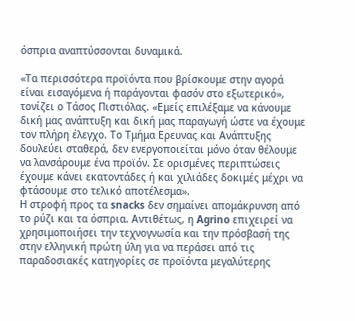όσπρια αναπτύσσονται δυναμικά.

«Τα περισσότερα προϊόντα που βρίσκουμε στην αγορά είναι εισαγόμενα ή παράγονται φασόν στο εξωτερικό», τονίζει ο Τάσος Πιστιόλας. «Εμείς επιλέξαμε να κάνουμε δική μας ανάπτυξη και δική μας παραγωγή ώστε να έχουμε τον πλήρη έλεγχο. Το Tμήμα Ερευνας και Ανάπτυξης δουλεύει σταθερά, δεν ενεργοποιείται μόνο όταν θέλουμε να λανσάρουμε ένα προϊόν. Σε ορισμένες περιπτώσεις έχουμε κάνει εκατοντάδες ή και χιλιάδες δοκιμές μέχρι να φτάσουμε στο τελικό αποτέλεσμα».
Η στροφή προς τα snacks δεν σημαίνει απομάκρυνση από το ρύζι και τα όσπρια. Αντιθέτως, η Agrino επιχειρεί να χρησιμοποιήσει την τεχνογνωσία και την πρόσβασή της στην ελληνική πρώτη ύλη για να περάσει από τις παραδοσιακές κατηγορίες σε προϊόντα μεγαλύτερης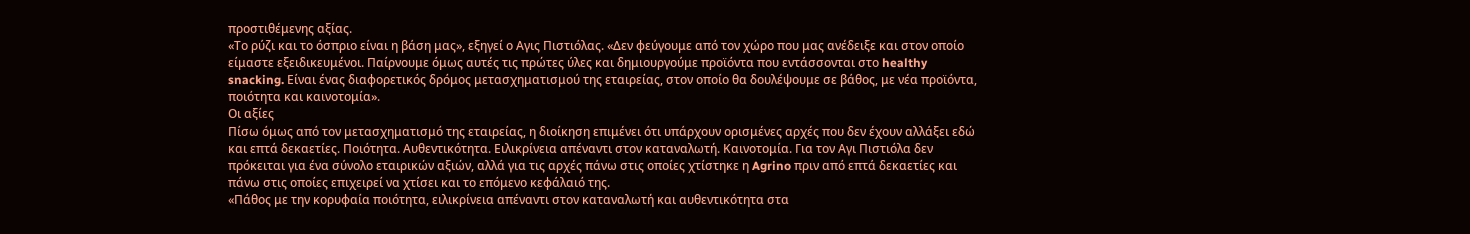προστιθέμενης αξίας.
«Το ρύζι και το όσπριο είναι η βάση μας», εξηγεί ο Αγις Πιστιόλας. «Δεν φεύγουμε από τον χώρο που μας ανέδειξε και στον οποίο είμαστε εξειδικευμένοι. Παίρνουμε όμως αυτές τις πρώτες ύλες και δημιουργούμε προϊόντα που εντάσσονται στο healthy snacking. Είναι ένας διαφορετικός δρόμος μετασχηματισμού της εταιρείας, στον οποίο θα δουλέψουμε σε βάθος, με νέα προϊόντα, ποιότητα και καινοτομία».
Οι αξίες
Πίσω όμως από τον μετασχηματισμό της εταιρείας, η διοίκηση επιμένει ότι υπάρχουν ορισμένες αρχές που δεν έχουν αλλάξει εδώ και επτά δεκαετίες. Ποιότητα. Αυθεντικότητα. Ειλικρίνεια απέναντι στον καταναλωτή. Καινοτομία. Για τον Aγι Πιστιόλα δεν πρόκειται για ένα σύνολο εταιρικών αξιών, αλλά για τις αρχές πάνω στις οποίες χτίστηκε η Agrino πριν από επτά δεκαετίες και πάνω στις οποίες επιχειρεί να χτίσει και το επόμενο κεφάλαιό της.
«Πάθος με την κορυφαία ποιότητα, ειλικρίνεια απέναντι στον καταναλωτή και αυθεντικότητα στα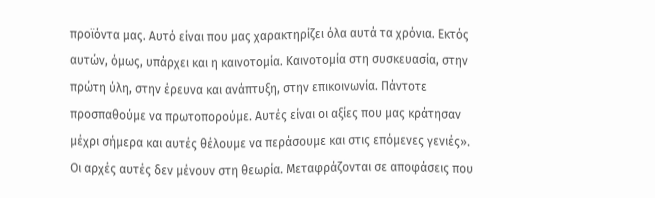προϊόντα μας. Αυτό είναι που μας χαρακτηρίζει όλα αυτά τα χρόνια. Εκτός αυτών, όμως, υπάρχει και η καινοτομία. Καινοτομία στη συσκευασία, στην πρώτη ύλη, στην έρευνα και ανάπτυξη, στην επικοινωνία. Πάντοτε προσπαθούμε να πρωτοπορούμε. Αυτές είναι οι αξίες που μας κράτησαν μέχρι σήμερα και αυτές θέλουμε να περάσουμε και στις επόμενες γενιές».
Οι αρχές αυτές δεν μένουν στη θεωρία. Μεταφράζονται σε αποφάσεις που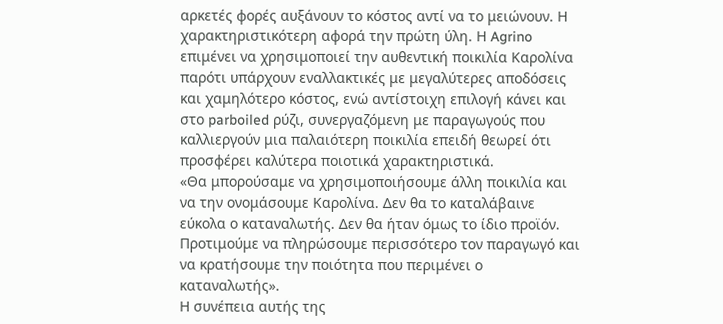αρκετές φορές αυξάνουν το κόστος αντί να το μειώνουν. Η χαρακτηριστικότερη αφορά την πρώτη ύλη. Η Agrino επιμένει να χρησιμοποιεί την αυθεντική ποικιλία Καρολίνα παρότι υπάρχουν εναλλακτικές με μεγαλύτερες αποδόσεις και χαμηλότερο κόστος, ενώ αντίστοιχη επιλογή κάνει και στο parboiled ρύζι, συνεργαζόμενη με παραγωγούς που καλλιεργούν μια παλαιότερη ποικιλία επειδή θεωρεί ότι προσφέρει καλύτερα ποιοτικά χαρακτηριστικά.
«Θα μπορούσαμε να χρησιμοποιήσουμε άλλη ποικιλία και να την ονομάσουμε Καρολίνα. Δεν θα το καταλάβαινε εύκολα ο καταναλωτής. Δεν θα ήταν όμως το ίδιο προϊόν. Προτιμούμε να πληρώσουμε περισσότερο τον παραγωγό και να κρατήσουμε την ποιότητα που περιμένει ο καταναλωτής».
Η συνέπεια αυτής της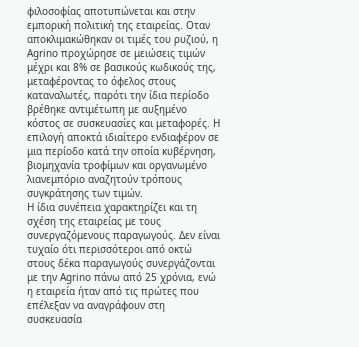φιλοσοφίας αποτυπώνεται και στην εμπορική πολιτική της εταιρείας. Οταν αποκλιμακώθηκαν οι τιμές του ρυζιού, η Agrino προχώρησε σε μειώσεις τιμών μέχρι και 8% σε βασικούς κωδικούς της, μεταφέροντας το όφελος στους καταναλωτές, παρότι την ίδια περίοδο βρέθηκε αντιμέτωπη με αυξημένο κόστος σε συσκευασίες και μεταφορές. Η επιλογή αποκτά ιδιαίτερο ενδιαφέρον σε μια περίοδο κατά την οποία κυβέρνηση, βιομηχανία τροφίμων και οργανωμένο λιανεμπόριο αναζητούν τρόπους συγκράτησης των τιμών.
Η ίδια συνέπεια χαρακτηρίζει και τη σχέση της εταιρείας με τους συνεργαζόμενους παραγωγούς. Δεν είναι τυχαίο ότι περισσότεροι από οκτώ στους δέκα παραγωγούς συνεργάζονται με την Agrino πάνω από 25 χρόνια, ενώ η εταιρεία ήταν από τις πρώτες που επέλεξαν να αναγράφουν στη συσκευασία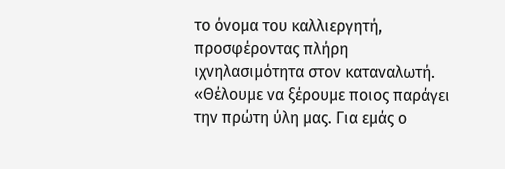το όνομα του καλλιεργητή, προσφέροντας πλήρη ιχνηλασιμότητα στον καταναλωτή.
«Θέλουμε να ξέρουμε ποιος παράγει την πρώτη ύλη μας. Για εμάς ο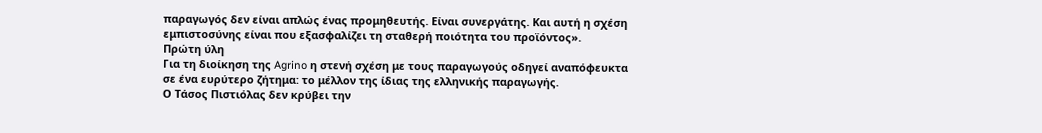παραγωγός δεν είναι απλώς ένας προμηθευτής. Είναι συνεργάτης. Και αυτή η σχέση εμπιστοσύνης είναι που εξασφαλίζει τη σταθερή ποιότητα του προϊόντος».
Πρώτη ύλη
Για τη διοίκηση της Agrino η στενή σχέση με τους παραγωγούς οδηγεί αναπόφευκτα σε ένα ευρύτερο ζήτημα: το μέλλον της ίδιας της ελληνικής παραγωγής.
Ο Τάσος Πιστιόλας δεν κρύβει την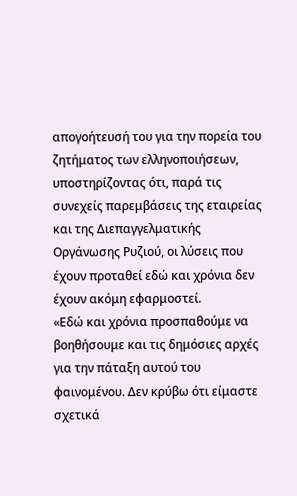απογοήτευσή του για την πορεία του ζητήματος των ελληνοποιήσεων, υποστηρίζοντας ότι, παρά τις συνεχείς παρεμβάσεις της εταιρείας και της Διεπαγγελματικής Οργάνωσης Ρυζιού, οι λύσεις που έχουν προταθεί εδώ και χρόνια δεν έχουν ακόμη εφαρμοστεί.
«Εδώ και χρόνια προσπαθούμε να βοηθήσουμε και τις δημόσιες αρχές για την πάταξη αυτού του φαινομένου. Δεν κρύβω ότι είμαστε σχετικά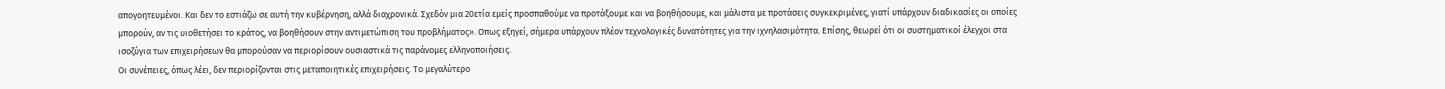απογοητευμένοι. Και δεν το εστιάζω σε αυτή την κυβέρνηση, αλλά διαχρονικά. Σχεδόν μια 20ετία εμείς προσπαθούμε να προτάξουμε και να βοηθήσουμε, και μάλιστα με προτάσεις συγκεκριμένες, γιατί υπάρχουν διαδικασίες οι οποίες μπορούν, αν τις υιοθετήσει το κράτος, να βοηθήσουν στην αντιμετώπιση του προβλήματος». Οπως εξηγεί, σήμερα υπάρχουν πλέον τεχνολογικές δυνατότητες για την ιχνηλασιμότητα. Επίσης, θεωρεί ότι οι συστηματικοί έλεγχοι στα ισοζύγια των επιχειρήσεων θα μπορούσαν να περιορίσουν ουσιαστικά τις παράνομες ελληνοποιήσεις.
Οι συνέπειες, όπως λέει, δεν περιορίζονται στις μεταποιητικές επιχειρήσεις. Το μεγαλύτερο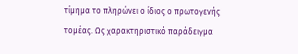τίμημα το πληρώνει ο ίδιος ο πρωτογενής τομέας. Ως χαρακτηριστικό παράδειγμα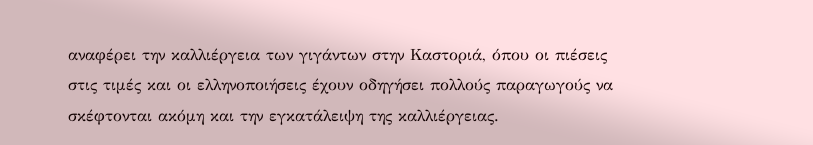αναφέρει την καλλιέργεια των γιγάντων στην Καστοριά, όπου οι πιέσεις στις τιμές και οι ελληνοποιήσεις έχουν οδηγήσει πολλούς παραγωγούς να σκέφτονται ακόμη και την εγκατάλειψη της καλλιέργειας.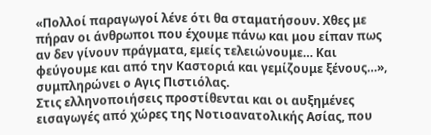«Πολλοί παραγωγοί λένε ότι θα σταματήσουν. Χθες με πήραν οι άνθρωποι που έχουμε πάνω και μου είπαν πως αν δεν γίνουν πράγματα, εμείς τελειώνουμε… Και φεύγουμε και από την Καστοριά και γεμίζουμε ξένους…», συμπληρώνει ο Αγις Πιστιόλας.
Στις ελληνοποιήσεις προστίθενται και οι αυξημένες εισαγωγές από χώρες της Νοτιοανατολικής Ασίας, που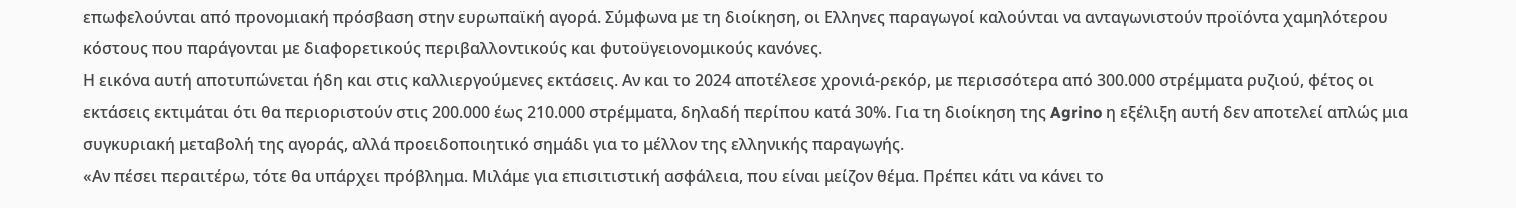επωφελούνται από προνομιακή πρόσβαση στην ευρωπαϊκή αγορά. Σύμφωνα με τη διοίκηση, οι Ελληνες παραγωγοί καλούνται να ανταγωνιστούν προϊόντα χαμηλότερου κόστους που παράγονται με διαφορετικούς περιβαλλοντικούς και φυτοϋγειονομικούς κανόνες.
Η εικόνα αυτή αποτυπώνεται ήδη και στις καλλιεργούμενες εκτάσεις. Αν και το 2024 αποτέλεσε χρονιά-ρεκόρ, με περισσότερα από 300.000 στρέμματα ρυζιού, φέτος οι εκτάσεις εκτιμάται ότι θα περιοριστούν στις 200.000 έως 210.000 στρέμματα, δηλαδή περίπου κατά 30%. Για τη διοίκηση της Agrino η εξέλιξη αυτή δεν αποτελεί απλώς μια συγκυριακή μεταβολή της αγοράς, αλλά προειδοποιητικό σημάδι για το μέλλον της ελληνικής παραγωγής.
«Αν πέσει περαιτέρω, τότε θα υπάρχει πρόβλημα. Μιλάμε για επισιτιστική ασφάλεια, που είναι μείζον θέμα. Πρέπει κάτι να κάνει το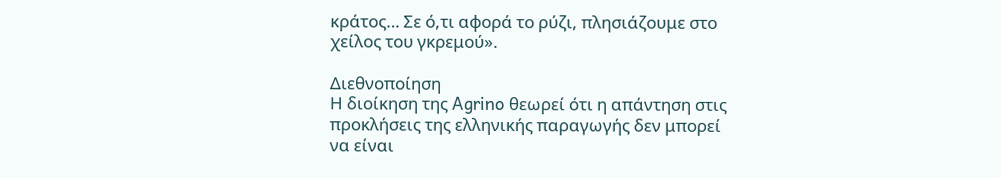κράτος… Σε ό,τι αφορά το ρύζι, πλησιάζουμε στο χείλος του γκρεμού».

Διεθνοποίηση
Η διοίκηση της Agrino θεωρεί ότι η απάντηση στις προκλήσεις της ελληνικής παραγωγής δεν μπορεί να είναι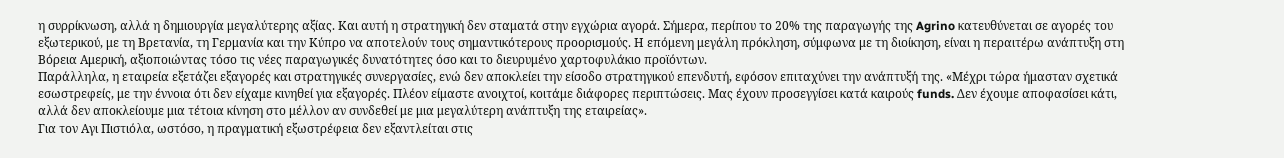η συρρίκνωση, αλλά η δημιουργία μεγαλύτερης αξίας. Και αυτή η στρατηγική δεν σταματά στην εγχώρια αγορά. Σήμερα, περίπου το 20% της παραγωγής της Agrino κατευθύνεται σε αγορές του εξωτερικού, με τη Βρετανία, τη Γερμανία και την Κύπρο να αποτελούν τους σημαντικότερους προορισμούς. Η επόμενη μεγάλη πρόκληση, σύμφωνα με τη διοίκηση, είναι η περαιτέρω ανάπτυξη στη Βόρεια Αμερική, αξιοποιώντας τόσο τις νέες παραγωγικές δυνατότητες όσο και το διευρυμένο χαρτοφυλάκιο προϊόντων.
Παράλληλα, η εταιρεία εξετάζει εξαγορές και στρατηγικές συνεργασίες, ενώ δεν αποκλείει την είσοδο στρατηγικού επενδυτή, εφόσον επιταχύνει την ανάπτυξή της. «Μέχρι τώρα ήμασταν σχετικά εσωστρεφείς, με την έννοια ότι δεν είχαμε κινηθεί για εξαγορές. Πλέον είμαστε ανοιχτοί, κοιτάμε διάφορες περιπτώσεις. Μας έχουν προσεγγίσει κατά καιρούς funds. Δεν έχουμε αποφασίσει κάτι, αλλά δεν αποκλείουμε μια τέτοια κίνηση στο μέλλον αν συνδεθεί με μια μεγαλύτερη ανάπτυξη της εταιρείας».
Για τον Αγι Πιστιόλα, ωστόσο, η πραγματική εξωστρέφεια δεν εξαντλείται στις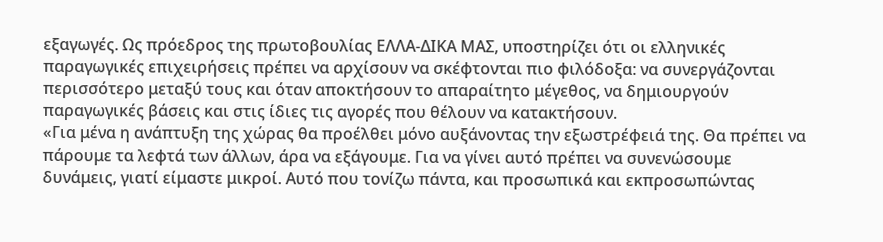εξαγωγές. Ως πρόεδρος της πρωτοβουλίας ΕΛΛΑ-ΔΙΚΑ ΜΑΣ, υποστηρίζει ότι οι ελληνικές παραγωγικές επιχειρήσεις πρέπει να αρχίσουν να σκέφτονται πιο φιλόδοξα: να συνεργάζονται περισσότερο μεταξύ τους και όταν αποκτήσουν το απαραίτητο μέγεθος, να δημιουργούν παραγωγικές βάσεις και στις ίδιες τις αγορές που θέλουν να κατακτήσουν.
«Για μένα η ανάπτυξη της χώρας θα προέλθει μόνο αυξάνοντας την εξωστρέφειά της. Θα πρέπει να πάρουμε τα λεφτά των άλλων, άρα να εξάγουμε. Για να γίνει αυτό πρέπει να συνενώσουμε δυνάμεις, γιατί είμαστε μικροί. Αυτό που τονίζω πάντα, και προσωπικά και εκπροσωπώντας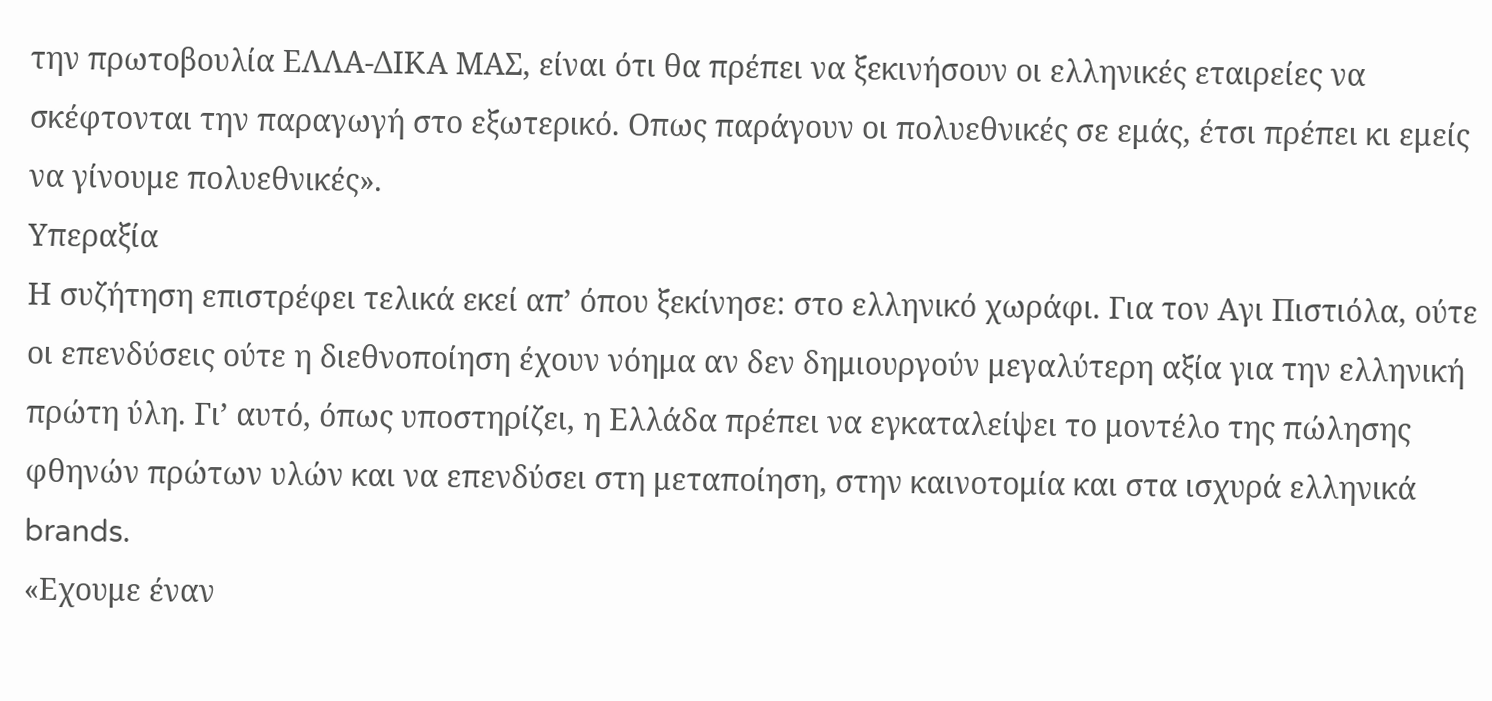την πρωτοβουλία ΕΛΛΑ-ΔΙΚΑ ΜΑΣ, είναι ότι θα πρέπει να ξεκινήσουν οι ελληνικές εταιρείες να σκέφτονται την παραγωγή στο εξωτερικό. Οπως παράγουν οι πολυεθνικές σε εμάς, έτσι πρέπει κι εμείς να γίνουμε πολυεθνικές».
Υπεραξία
Η συζήτηση επιστρέφει τελικά εκεί απ’ όπου ξεκίνησε: στο ελληνικό χωράφι. Για τον Αγι Πιστιόλα, ούτε οι επενδύσεις ούτε η διεθνοποίηση έχουν νόημα αν δεν δημιουργούν μεγαλύτερη αξία για την ελληνική πρώτη ύλη. Γι’ αυτό, όπως υποστηρίζει, η Ελλάδα πρέπει να εγκαταλείψει το μοντέλο της πώλησης φθηνών πρώτων υλών και να επενδύσει στη μεταποίηση, στην καινοτομία και στα ισχυρά ελληνικά brands.
«Εχουμε έναν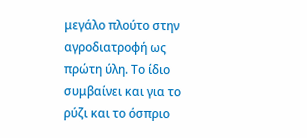μεγάλο πλούτο στην αγροδιατροφή ως πρώτη ύλη. Το ίδιο συμβαίνει και για το ρύζι και το όσπριο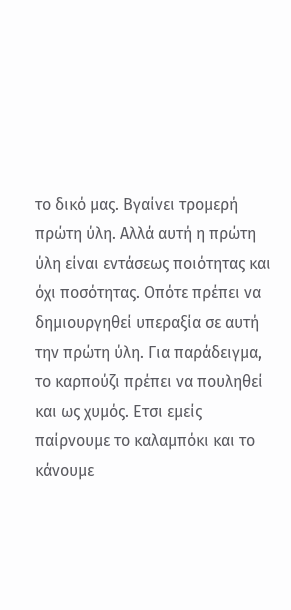το δικό μας. Βγαίνει τρομερή πρώτη ύλη. Αλλά αυτή η πρώτη ύλη είναι εντάσεως ποιότητας και όχι ποσότητας. Οπότε πρέπει να δημιουργηθεί υπεραξία σε αυτή την πρώτη ύλη. Για παράδειγμα, το καρπούζι πρέπει να πουληθεί και ως χυμός. Ετσι εμείς παίρνουμε το καλαμπόκι και το κάνουμε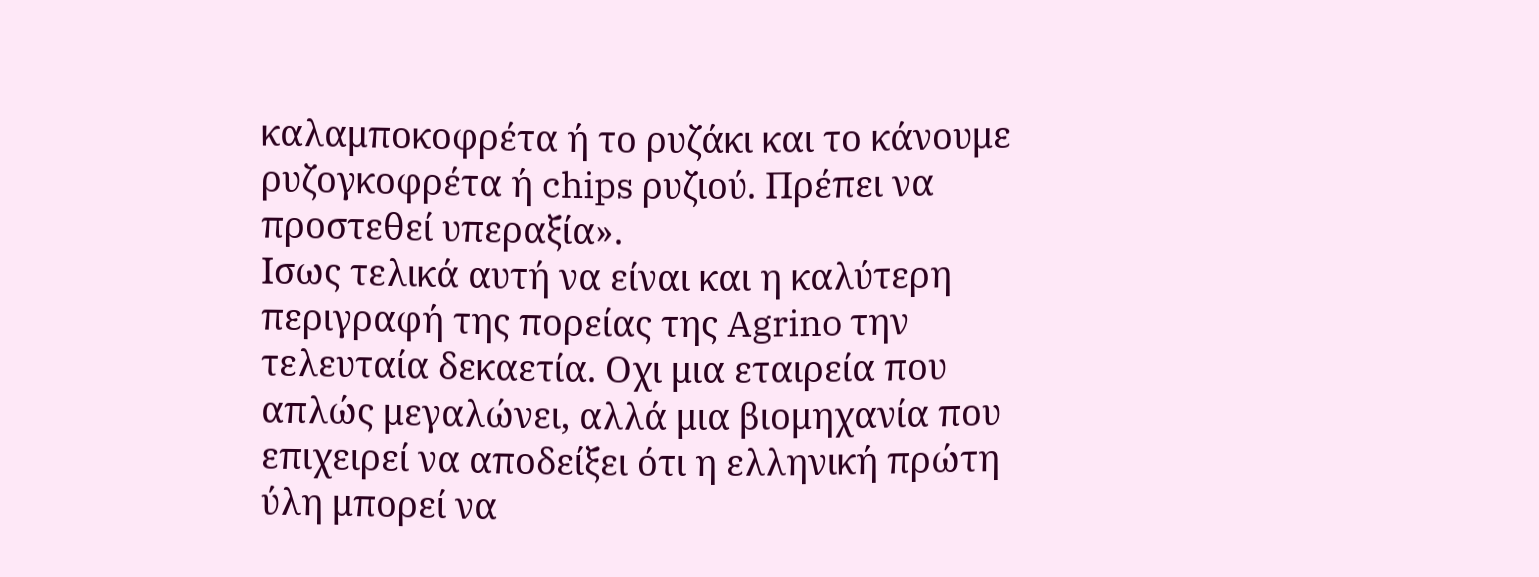καλαμποκοφρέτα ή το ρυζάκι και το κάνουμε ρυζογκοφρέτα ή chips ρυζιού. Πρέπει να προστεθεί υπεραξία».
Ισως τελικά αυτή να είναι και η καλύτερη περιγραφή της πορείας της Agrino την τελευταία δεκαετία. Οχι μια εταιρεία που απλώς μεγαλώνει, αλλά μια βιομηχανία που επιχειρεί να αποδείξει ότι η ελληνική πρώτη ύλη μπορεί να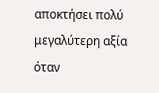αποκτήσει πολύ μεγαλύτερη αξία όταν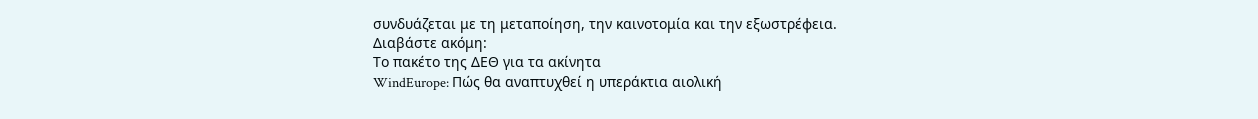συνδυάζεται με τη μεταποίηση, την καινοτομία και την εξωστρέφεια.
Διαβάστε ακόμη:
Το πακέτο της ΔΕΘ για τα ακίνητα
WindEurope: Πώς θα αναπτυχθεί η υπεράκτια αιολική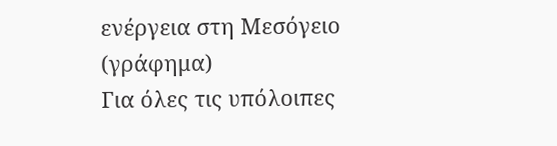ενέργεια στη Μεσόγειο (γράφημα)
Για όλες τις υπόλοιπες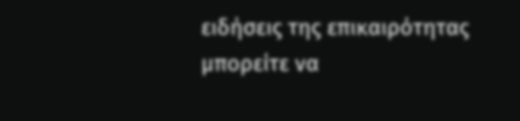ειδήσεις της επικαιρότητας μπορείτε να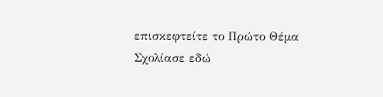επισκεφτείτε το Πρώτο Θέμα
Σχολίασε εδώ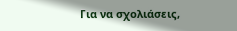Για να σχολιάσεις,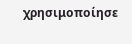χρησιμοποίησε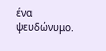ένα ψευδώνυμο.